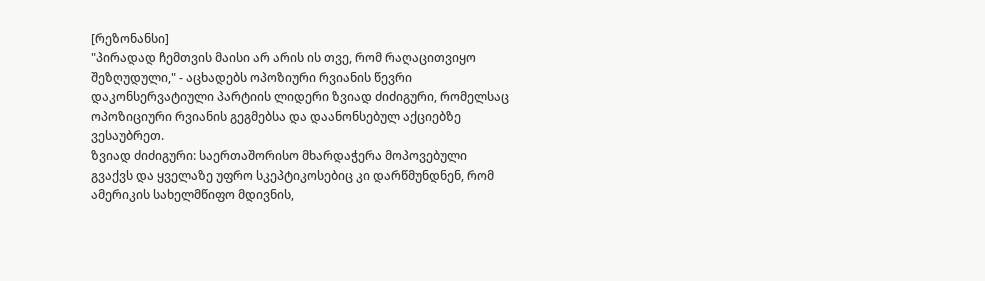[რეზონანსი]
"პირადად ჩემთვის მაისი არ არის ის თვე, რომ რაღაცითვიყო შეზღუდული," - აცხადებს ოპოზიური რვიანის წევრი დაკონსერვატიული პარტიის ლიდერი ზვიად ძიძიგური, რომელსაც ოპოზიციური რვიანის გეგმებსა და დაანონსებულ აქციებზე ვესაუბრეთ.
ზვიად ძიძიგური: საერთაშორისო მხარდაჭერა მოპოვებული გვაქვს და ყველაზე უფრო სკეპტიკოსებიც კი დარწმუნდნენ, რომ ამერიკის სახელმწიფო მდივნის,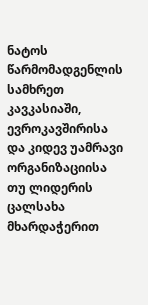ნატოს წარმომადგენლის სამხრეთ კავკასიაში, ევროკავშირისა და კიდევ უამრავი ორგანიზაციისა თუ ლიდერის ცალსახა მხარდაჭერით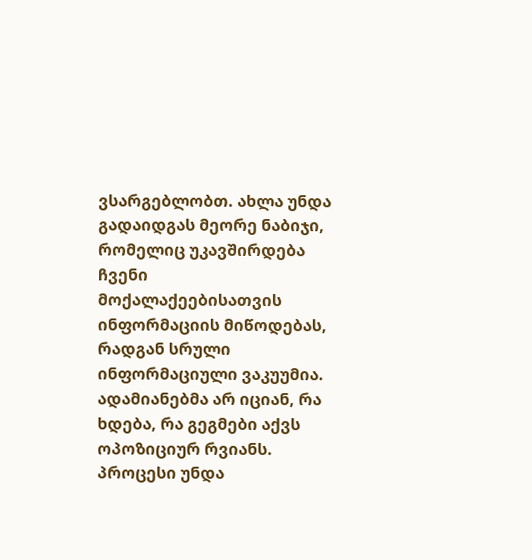ვსარგებლობთ. ახლა უნდა გადაიდგას მეორე ნაბიჯი, რომელიც უკავშირდება ჩვენი მოქალაქეებისათვის ინფორმაციის მიწოდებას, რადგან სრული ინფორმაციული ვაკუუმია. ადამიანებმა არ იციან, რა ხდება, რა გეგმები აქვს ოპოზიციურ რვიანს. პროცესი უნდა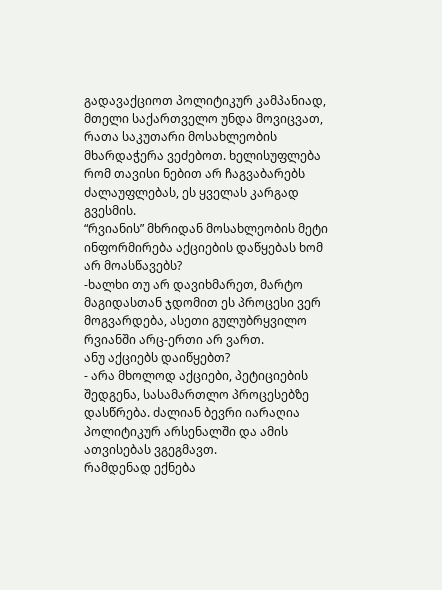გადავაქციოთ პოლიტიკურ კამპანიად, მთელი საქართველო უნდა მოვიცვათ, რათა საკუთარი მოსახლეობის მხარდაჭერა ვეძებოთ. ხელისუფლება რომ თავისი ნებით არ ჩაგვაბარებს ძალაუფლებას, ეს ყველას კარგად გვესმის.
“რვიანის” მხრიდან მოსახლეობის მეტი ინფორმირება აქციების დაწყებას ხომ არ მოასწავებს?
-ხალხი თუ არ დავიხმარეთ, მარტო მაგიდასთან ჯდომით ეს პროცესი ვერ მოგვარდება, ასეთი გულუბრყვილო რვიანში არც-ერთი არ ვართ.
ანუ აქციებს დაიწყებთ?
- არა მხოლოდ აქციები, პეტიციების შედგენა, სასამართლო პროცესებზე დასწრება. ძალიან ბევრი იარაღია პოლიტიკურ არსენალში და ამის ათვისებას ვგეგმავთ.
რამდენად ექნება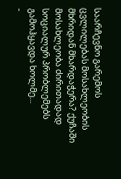საარჩევნო გარემოს ცვლილებას მოსახლეობის მხრიდან მხარდაჭერა? ქუჩაში მოსახლეობა ძირითადად სოციალურ პრობლემებს გამოჰყავდა ხოლმე...
-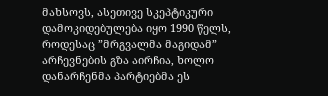მახსოვს, ასეთივე სკეპტიკური დამოკიდებულება იყო 1990 წელს, როდესაც ”მრგვალმა მაგიდამ” არჩევნების გზა აირჩია, ხოლო დანარჩენმა პარტიებმა ეს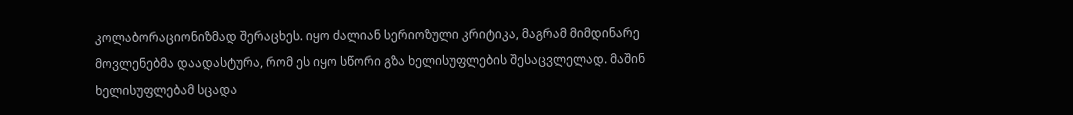კოლაბორაციონიზმად შერაცხეს. იყო ძალიან სერიოზული კრიტიკა, მაგრამ მიმდინარე მოვლენებმა დაადასტურა, რომ ეს იყო სწორი გზა ხელისუფლების შესაცვლელად. მაშინ ხელისუფლებამ სცადა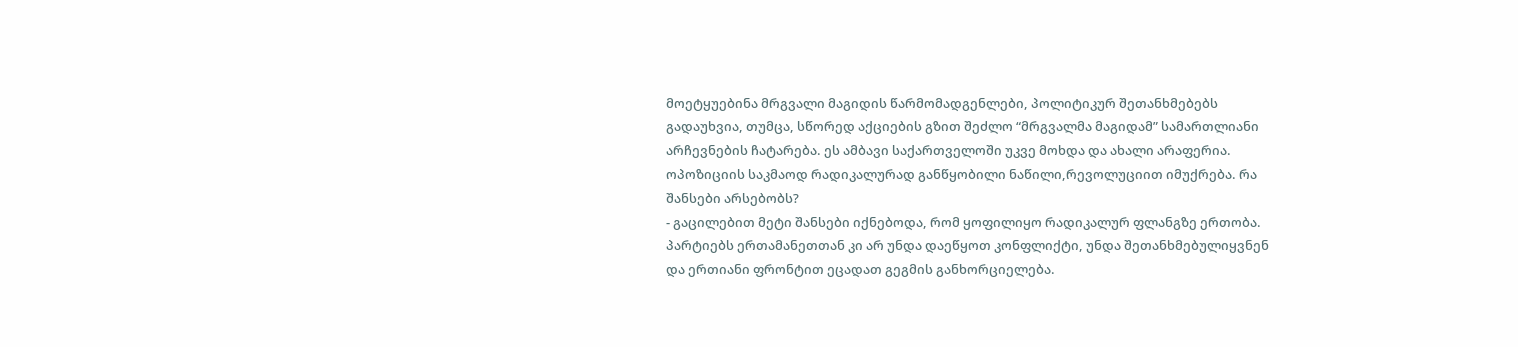მოეტყუებინა მრგვალი მაგიდის წარმომადგენლები, პოლიტიკურ შეთანხმებებს გადაუხვია, თუმცა, სწორედ აქციების გზით შეძლო “მრგვალმა მაგიდამ” სამართლიანი არჩევნების ჩატარება. ეს ამბავი საქართველოში უკვე მოხდა და ახალი არაფერია.
ოპოზიციის საკმაოდ რადიკალურად განწყობილი ნაწილი,რევოლუციით იმუქრება. რა შანსები არსებობს?
- გაცილებით მეტი შანსები იქნებოდა, რომ ყოფილიყო რადიკალურ ფლანგზე ერთობა. პარტიებს ერთამანეთთან კი არ უნდა დაეწყოთ კონფლიქტი, უნდა შეთანხმებულიყვნენ და ერთიანი ფრონტით ეცადათ გეგმის განხორციელება.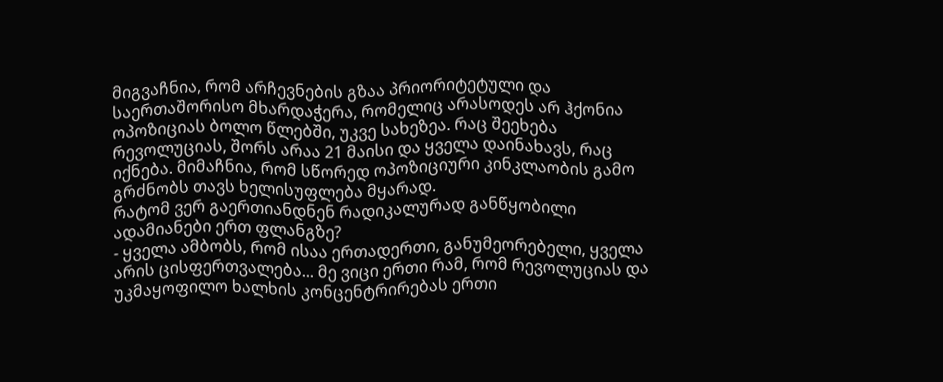მიგვაჩნია, რომ არჩევნების გზაა პრიორიტეტული და საერთაშორისო მხარდაჭერა, რომელიც არასოდეს არ ჰქონია ოპოზიციას ბოლო წლებში, უკვე სახეზეა. რაც შეეხება რევოლუციას, შორს არაა 21 მაისი და ყველა დაინახავს, რაც იქნება. მიმაჩნია, რომ სწორედ ოპოზიციური კინკლაობის გამო გრძნობს თავს ხელისუფლება მყარად.
რატომ ვერ გაერთიანდნენ რადიკალურად განწყობილი ადამიანები ერთ ფლანგზე?
- ყველა ამბობს, რომ ისაა ერთადერთი, განუმეორებელი, ყველა არის ცისფერთვალება... მე ვიცი ერთი რამ, რომ რევოლუციას და უკმაყოფილო ხალხის კონცენტრირებას ერთი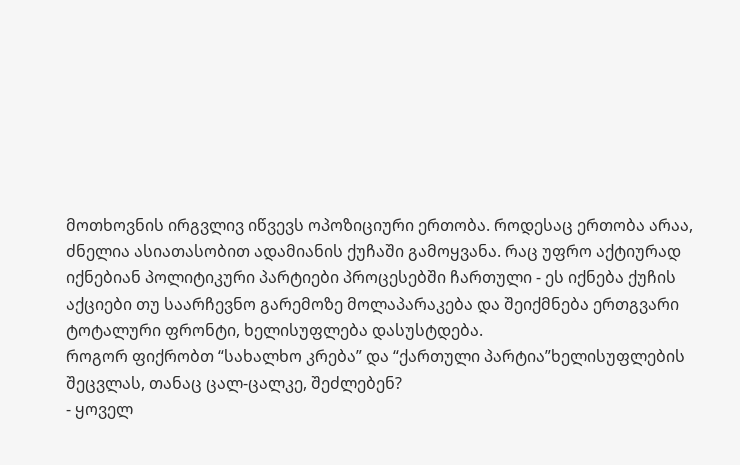მოთხოვნის ირგვლივ იწვევს ოპოზიციური ერთობა. როდესაც ერთობა არაა, ძნელია ასიათასობით ადამიანის ქუჩაში გამოყვანა. რაც უფრო აქტიურად იქნებიან პოლიტიკური პარტიები პროცესებში ჩართული - ეს იქნება ქუჩის აქციები თუ საარჩევნო გარემოზე მოლაპარაკება და შეიქმნება ერთგვარი ტოტალური ფრონტი, ხელისუფლება დასუსტდება.
როგორ ფიქრობთ “სახალხო კრება” და “ქართული პარტია”ხელისუფლების შეცვლას, თანაც ცალ-ცალკე, შეძლებენ?
- ყოველ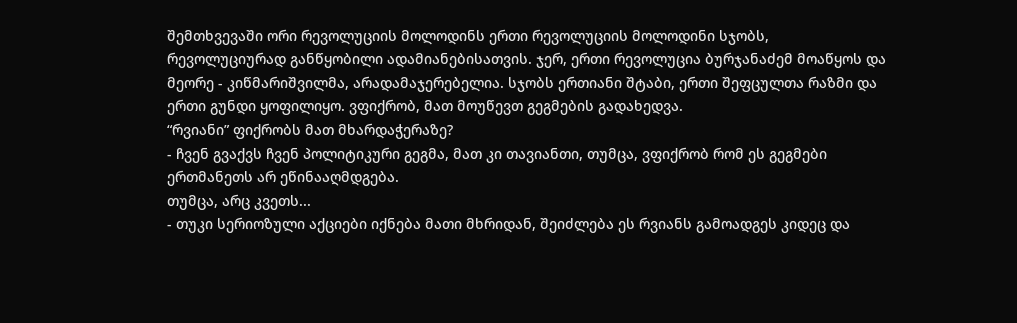შემთხვევაში ორი რევოლუციის მოლოდინს ერთი რევოლუციის მოლოდინი სჯობს, რევოლუციურად განწყობილი ადამიანებისათვის. ჯერ, ერთი რევოლუცია ბურჯანაძემ მოაწყოს და მეორე - კიწმარიშვილმა, არადამაჯერებელია. სჯობს ერთიანი შტაბი, ერთი შეფცულთა რაზმი და ერთი გუნდი ყოფილიყო. ვფიქრობ, მათ მოუწევთ გეგმების გადახედვა.
“რვიანი” ფიქრობს მათ მხარდაჭერაზე?
- ჩვენ გვაქვს ჩვენ პოლიტიკური გეგმა, მათ კი თავიანთი, თუმცა, ვფიქრობ რომ ეს გეგმები ერთმანეთს არ ეწინააღმდგება.
თუმცა, არც კვეთს...
- თუკი სერიოზული აქციები იქნება მათი მხრიდან, შეიძლება ეს რვიანს გამოადგეს კიდეც და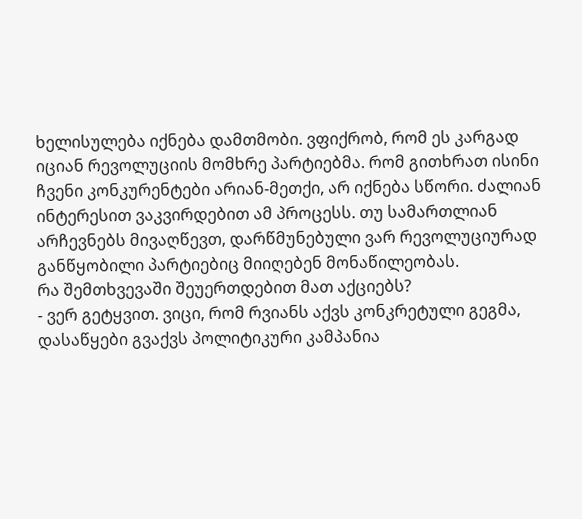ხელისულება იქნება დამთმობი. ვფიქრობ, რომ ეს კარგად იციან რევოლუციის მომხრე პარტიებმა. რომ გითხრათ ისინი ჩვენი კონკურენტები არიან-მეთქი, არ იქნება სწორი. ძალიან ინტერესით ვაკვირდებით ამ პროცესს. თუ სამართლიან არჩევნებს მივაღწევთ, დარწმუნებული ვარ რევოლუციურად განწყობილი პარტიებიც მიიღებენ მონაწილეობას.
რა შემთხვევაში შეუერთდებით მათ აქციებს?
- ვერ გეტყვით. ვიცი, რომ რვიანს აქვს კონკრეტული გეგმა, დასაწყები გვაქვს პოლიტიკური კამპანია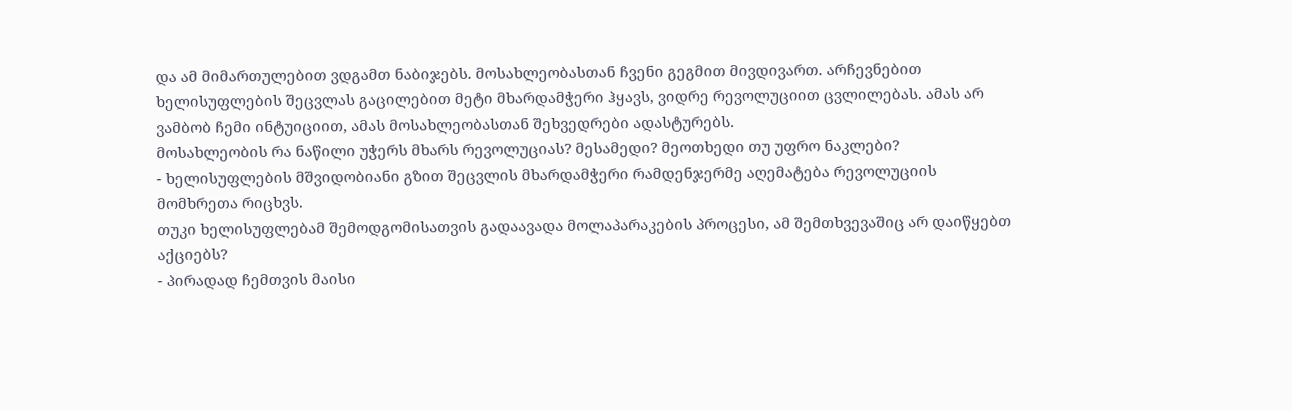და ამ მიმართულებით ვდგამთ ნაბიჯებს. მოსახლეობასთან ჩვენი გეგმით მივდივართ. არჩევნებით ხელისუფლების შეცვლას გაცილებით მეტი მხარდამჭერი ჰყავს, ვიდრე რევოლუციით ცვლილებას. ამას არ ვამბობ ჩემი ინტუიციით, ამას მოსახლეობასთან შეხვედრები ადასტურებს.
მოსახლეობის რა ნაწილი უჭერს მხარს რევოლუციას? მესამედი? მეოთხედი თუ უფრო ნაკლები?
- ხელისუფლების მშვიდობიანი გზით შეცვლის მხარდამჭერი რამდენჯერმე აღემატება რევოლუციის მომხრეთა რიცხვს.
თუკი ხელისუფლებამ შემოდგომისათვის გადაავადა მოლაპარაკების პროცესი, ამ შემთხვევაშიც არ დაიწყებთ აქციებს?
- პირადად ჩემთვის მაისი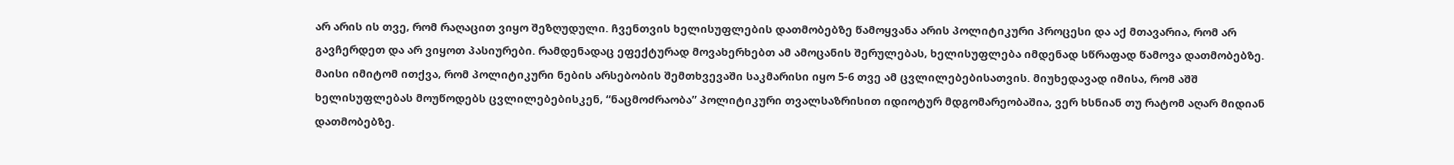არ არის ის თვე, რომ რაღაცით ვიყო შეზღუდული. ჩვენთვის ხელისუფლების დათმობებზე წამოყვანა არის პოლიტიკური პროცესი და აქ მთავარია, რომ არ გავჩერდეთ და არ ვიყოთ პასიურები. რამდენადაც ეფექტურად მოვახერხებთ ამ ამოცანის შერულებას, ხელისუფლება იმდენად სწრაფად წამოვა დათმობებზე. მაისი იმიტომ ითქვა, რომ პოლიტიკური ნების არსებობის შემთხვევაში საკმარისი იყო 5-6 თვე ამ ცვლილებებისათვის. მიუხედავად იმისა, რომ აშშ ხელისუფლებას მოუწოდებს ცვლილებებისკენ, “ნაცმოძრაობა” პოლიტიკური თვალსაზრისით იდიოტურ მდგომარეობაშია, ვერ ხსნიან თუ რატომ აღარ მიდიან დათმობებზე.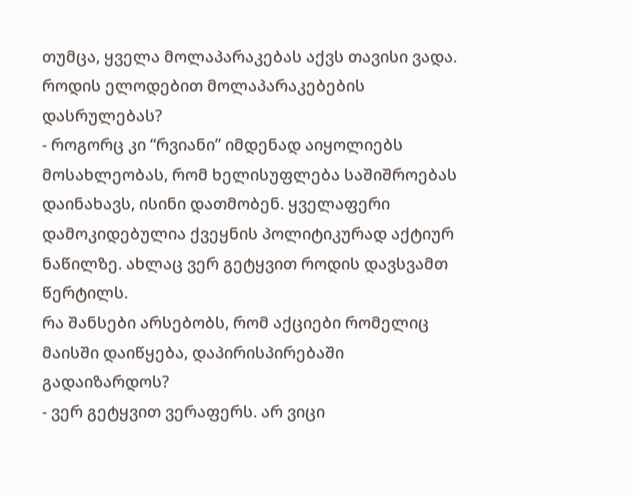თუმცა, ყველა მოლაპარაკებას აქვს თავისი ვადა. როდის ელოდებით მოლაპარაკებების დასრულებას?
- როგორც კი “რვიანი” იმდენად აიყოლიებს მოსახლეობას, რომ ხელისუფლება საშიშროებას დაინახავს, ისინი დათმობენ. ყველაფერი დამოკიდებულია ქვეყნის პოლიტიკურად აქტიურ ნაწილზე. ახლაც ვერ გეტყვით როდის დავსვამთ წერტილს.
რა შანსები არსებობს, რომ აქციები რომელიც მაისში დაიწყება, დაპირისპირებაში გადაიზარდოს?
- ვერ გეტყვით ვერაფერს. არ ვიცი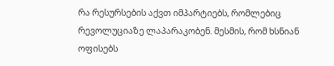რა რესურსების აქვთ იმპარტიებს, რომლებიც რევოლუციაზე ლაპარაკობენ. მესმის, რომ ხსნიან ოფისებს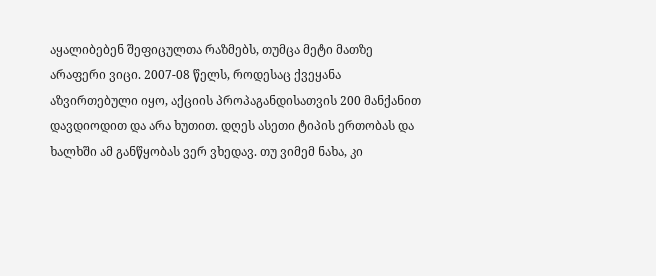აყალიბებენ შეფიცულთა რაზმებს, თუმცა მეტი მათზე არაფერი ვიცი. 2007-08 წელს, როდესაც ქვეყანა აზვირთებული იყო, აქციის პროპაგანდისათვის 200 მანქანით დავდიოდით და არა ხუთით. დღეს ასეთი ტიპის ერთობას და ხალხში ამ განწყობას ვერ ვხედავ. თუ ვიმემ ნახა, კი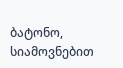ბატონო, სიამოვნებით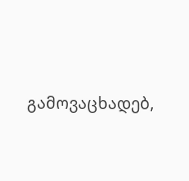გამოვაცხადებ,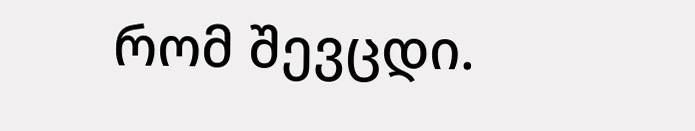რომ შევცდი.